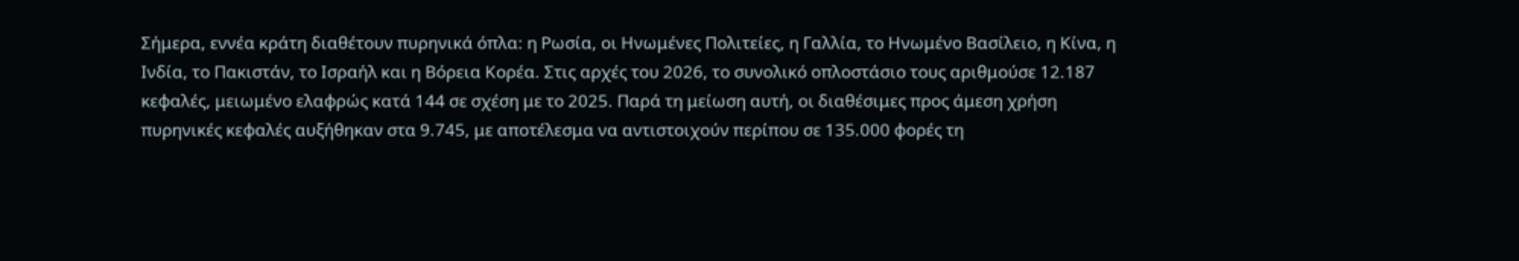Σήμερα, εννέα κράτη διαθέτουν πυρηνικά όπλα: η Ρωσία, οι Ηνωμένες Πολιτείες, η Γαλλία, το Ηνωμένο Βασίλειο, η Κίνα, η Ινδία, το Πακιστάν, το Ισραήλ και η Βόρεια Κορέα. Στις αρχές του 2026, το συνολικό οπλοστάσιο τους αριθμούσε 12.187 κεφαλές, μειωμένο ελαφρώς κατά 144 σε σχέση με το 2025. Παρά τη μείωση αυτή, οι διαθέσιμες προς άμεση χρήση πυρηνικές κεφαλές αυξήθηκαν στα 9.745, με αποτέλεσμα να αντιστοιχούν περίπου σε 135.000 φορές τη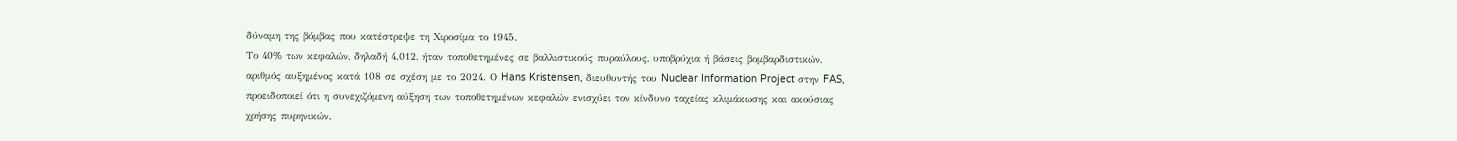δύναμη της βόμβας που κατέστρεψε τη Χιροσίμα το 1945.
Το 40% των κεφαλών, δηλαδή 4.012, ήταν τοποθετημένες σε βαλλιστικούς πυραύλους, υποβρύχια ή βάσεις βομβαρδιστικών, αριθμός αυξημένος κατά 108 σε σχέση με το 2024. Ο Hans Kristensen, διευθυντής του Nuclear Information Project στην FAS, προειδοποιεί ότι η συνεχιζόμενη αύξηση των τοποθετημένων κεφαλών ενισχύει τον κίνδυνο ταχείας κλιμάκωσης και ακούσιας χρήσης πυρηνικών.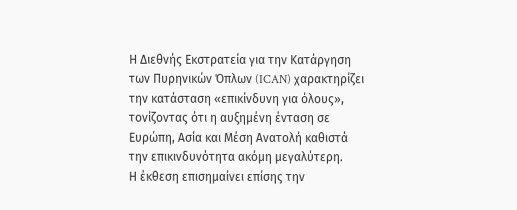Η Διεθνής Εκστρατεία για την Κατάργηση των Πυρηνικών Όπλων (ICAN) χαρακτηρίζει την κατάσταση «επικίνδυνη για όλους», τονίζοντας ότι η αυξημένη ένταση σε Ευρώπη, Ασία και Μέση Ανατολή καθιστά την επικινδυνότητα ακόμη μεγαλύτερη.
Η έκθεση επισημαίνει επίσης την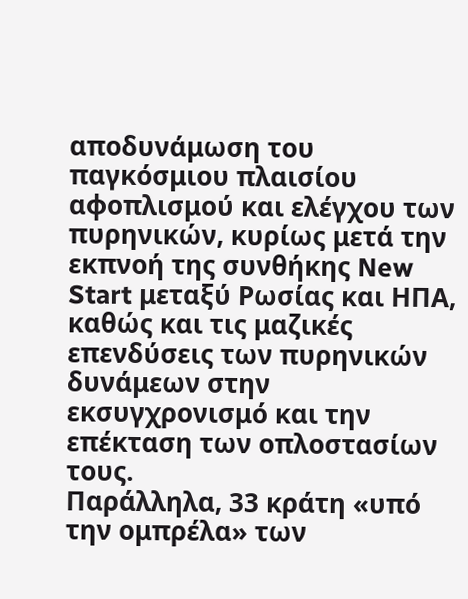αποδυνάμωση του παγκόσμιου πλαισίου αφοπλισμού και ελέγχου των πυρηνικών, κυρίως μετά την εκπνοή της συνθήκης New Start μεταξύ Ρωσίας και ΗΠΑ, καθώς και τις μαζικές επενδύσεις των πυρηνικών δυνάμεων στην εκσυγχρονισμό και την επέκταση των οπλοστασίων τους.
Παράλληλα, 33 κράτη «υπό την ομπρέλα» των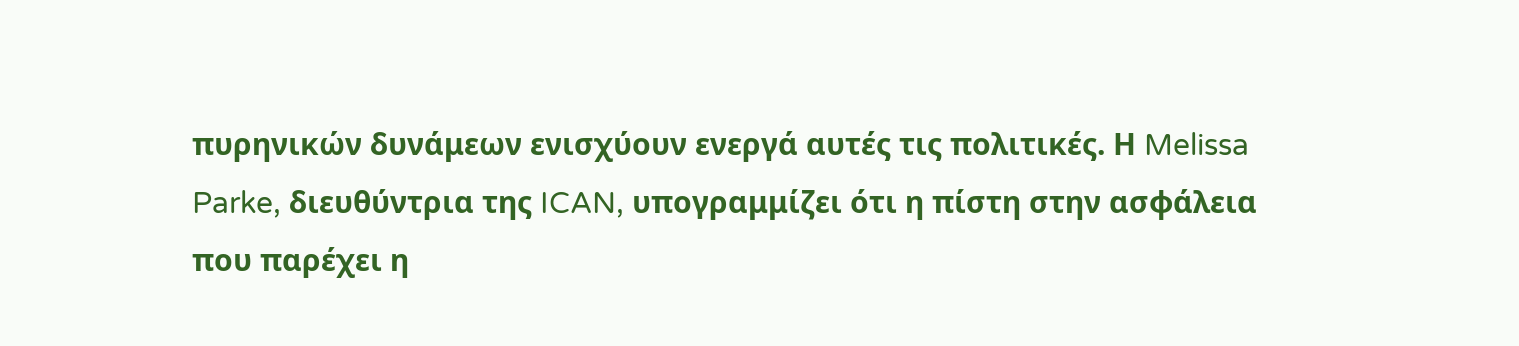πυρηνικών δυνάμεων ενισχύουν ενεργά αυτές τις πολιτικές. Η Melissa Parke, διευθύντρια της ICAN, υπογραμμίζει ότι η πίστη στην ασφάλεια που παρέχει η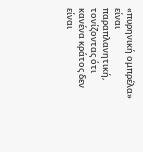«πυρηνική ομπρέλα» είναι παραπλανητική, τονίζοντας ότι κανένα κράτος δεν είναι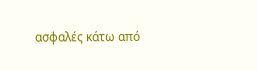ασφαλές κάτω από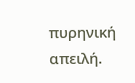πυρηνική απειλή.